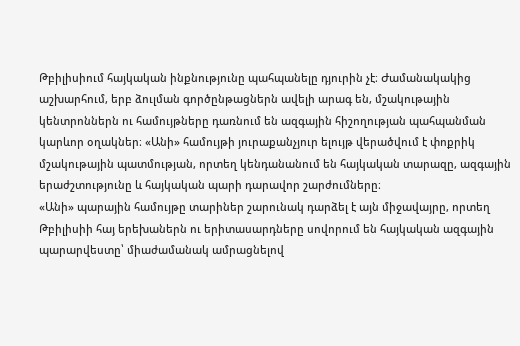Թբիլիսիում հայկական ինքնությունը պահպանելը դյուրին չէ։ Ժամանակակից աշխարհում, երբ ձուլման գործընթացներն ավելի արագ են, մշակութային կենտրոններն ու համույթները դառնում են ազգային հիշողության պահպանման կարևոր օղակներ։ «Անի» համույթի յուրաքանչյուր ելույթ վերածվում է փոքրիկ մշակութային պատմության, որտեղ կենդանանում են հայկական տարազը, ազգային երաժշտությունը և հայկական պարի դարավոր շարժումները։
«Անի» պարային համույթը տարիներ շարունակ դարձել է այն միջավայրը, որտեղ Թբիլիսիի հայ երեխաներն ու երիտասարդները սովորում են հայկական ազգային պարարվեստը՝ միաժամանակ ամրացնելով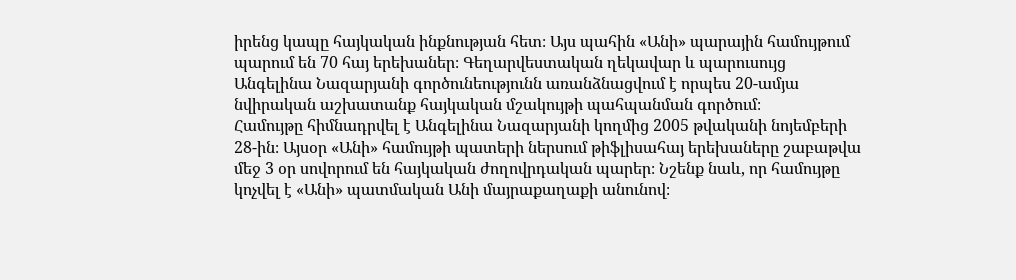իրենց կապը հայկական ինքնության հետ։ Այս պահին «Անի» պարային համույթում պարում են 70 հայ երեխաներ։ Գեղարվեստական ղեկավար և պարուսույց Անգելինա Նազարյանի գործունեությունն առանձնացվում է որպես 20-ամյա նվիրական աշխատանք հայկական մշակույթի պահպանման գործում։
Համույթը հիմնադրվել է Անգելինա Նազարյանի կողմից 2005 թվականի նոյեմբերի 28-ին։ Այսօր «Անի» համույթի պատերի ներսում թիֆլիսահայ երեխաները շաբաթվա մեջ 3 օր սովորում են հայկական ժողովրդական պարեր։ Նշենք նաև, որ համույթը կոչվել է «Անի» պատմական Անի մայրաքաղաքի անունով։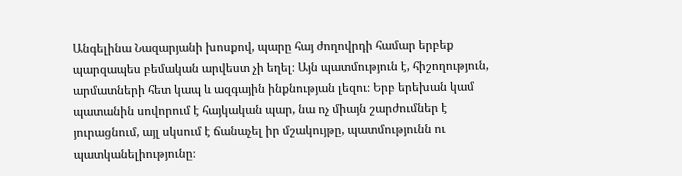Անգելինա Նազարյանի խոսքով, պարը հայ ժողովրդի համար երբեք պարզապես բեմական արվեստ չի եղել։ Այն պատմություն է, հիշողություն, արմատների հետ կապ և ազգային ինքնության լեզու։ Երբ երեխան կամ պատանին սովորում է հայկական պար, նա ոչ միայն շարժումներ է յուրացնում, այլ սկսում է ճանաչել իր մշակույթը, պատմությունն ու պատկանելիությունը։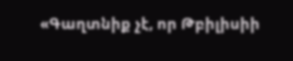«Գաղտնիք չէ, որ Թբիլիսիի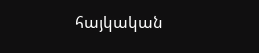հայկական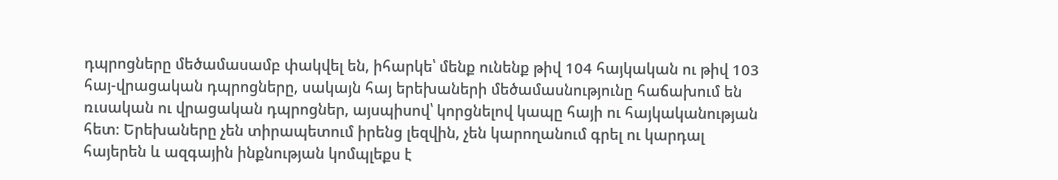դպրոցները մեծամասամբ փակվել են, իհարկե՝ մենք ունենք թիվ 104 հայկական ու թիվ 103 հայ-վրացական դպրոցները, սակայն հայ երեխաների մեծամասնությունը հաճախում են ռւսական ու վրացական դպրոցներ, այսպիսով՝ կորցնելով կապը հայի ու հայկականության հետ։ Երեխաները չեն տիրապետում իրենց լեզվին, չեն կարողանում գրել ու կարդալ հայերեն և ազգային ինքնության կոմպլեքս է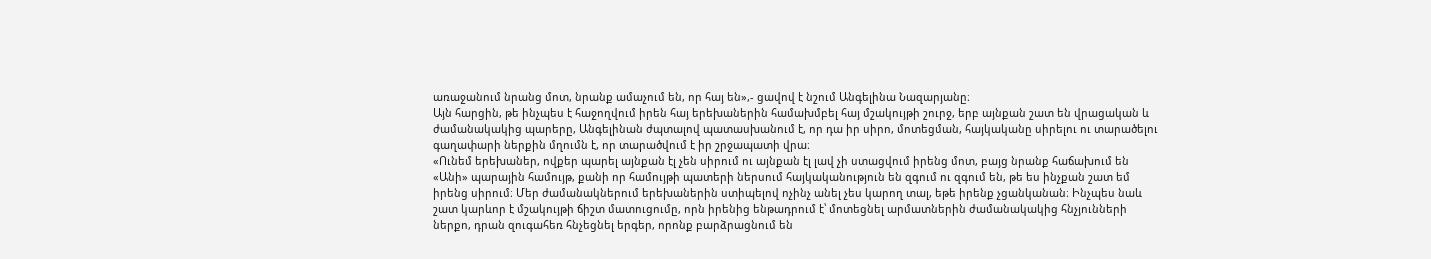առաջանում նրանց մոտ, նրանք ամաչում են, որ հայ են»,- ցավով է նշում Անգելինա Նազարյանը։
Այն հարցին, թե ինչպես է հաջողվում իրեն հայ երեխաներին համախմբել հայ մշակույթի շուրջ, երբ այնքան շատ են վրացական և ժամանակակից պարերը, Անգելինան ժպտալով պատասխանում է, որ դա իր սիրո, մոտեցման, հայկականը սիրելու ու տարածելու գաղափարի ներքին մղումն է, որ տարածվում է իր շրջապատի վրա։
«Ունեմ երեխաներ, ովքեր պարել այնքան էլ չեն սիրում ու այնքան էլ լավ չի ստացվում իրենց մոտ, բայց նրանք հաճախում են «Անի» պարային համույթ, քանի որ համույթի պատերի ներսում հայկականություն են զգում ու զգում են, թե ես ինչքան շատ եմ իրենց սիրում։ Մեր ժամանակներում երեխաներին ստիպելով ոչինչ անել չես կարող տալ, եթե իրենք չցանկանան։ Ինչպես նաև շատ կարևոր է մշակույթի ճիշտ մատուցումը, որն իրենից ենթադրում է՝ մոտեցնել արմատներին ժամանակակից հնչյունների ներքո, դրան զուգահեռ հնչեցնել երգեր, որոնք բարձրացնում են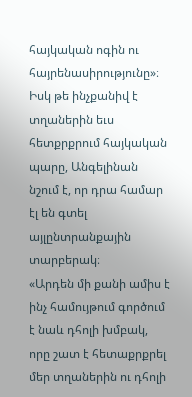հայկական ոգին ու հայրենասիրությունը»։
Իսկ թե ինչքանիվ է տղաներին եւս հետքրքրում հայկական պարը, Անգելինան նշում է, որ դրա համար էլ են գտել այլընտրանքային տարբերակ։
«Արդեն մի քանի ամիս է ինչ համույթում գործում է նաև դհոլի խմբակ, որը շատ է հետաքրքրել մեր տղաներին ու դհոլի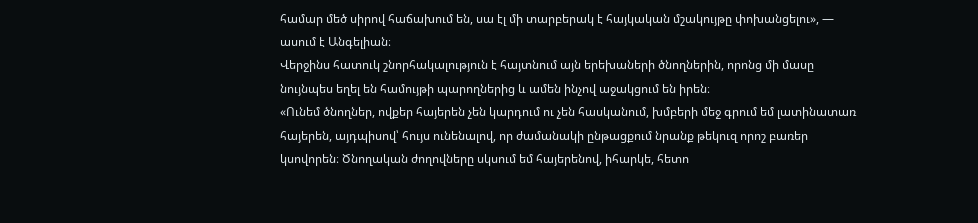համար մեծ սիրով հաճախում են, սա էլ մի տարբերակ է հայկական մշակույթը փոխանցելու», — ասում է Անգելիան։
Վերջինս հատուկ շնորհակալություն է հայտնում այն երեխաների ծնողներին, որոնց մի մասը նույնպես եղել են համույթի պարողներից և ամեն ինչով աջակցում են իրեն։
«Ունեմ ծնողներ, ովքեր հայերեն չեն կարդում ու չեն հասկանում, խմբերի մեջ գրում եմ լատինատառ հայերեն, այդպիսով՝ հույս ունենալով, որ ժամանակի ընթացքում նրանք թեկուզ որոշ բառեր կսովորեն։ Ծնողական ժողովները սկսում եմ հայերենով, իհարկե, հետո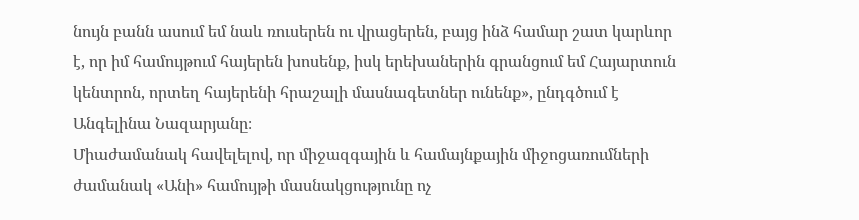նույն բանն ասում եմ նաև ռուսերեն ու վրացերեն, բայց ինձ համար շատ կարևոր է, որ իմ համույթում հայերեն խոսենք, իսկ երեխաներին գրանցում եմ Հայարտուն կենտրոն, որտեղ հայերենի հրաշալի մասնագետներ ունենք», ընդգծում է Անգելինա Նազարյանը։
Միաժամանակ հավելելով, որ միջազգային և համայնքային միջոցառումների ժամանակ «Անի» համույթի մասնակցությունը ոչ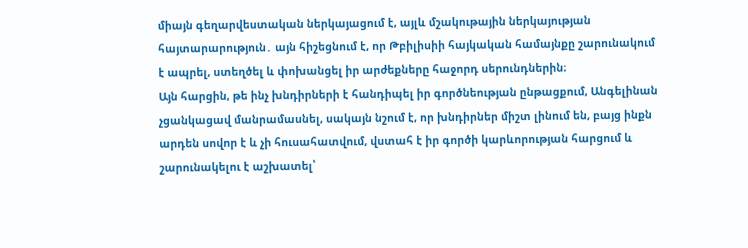միայն գեղարվեստական ներկայացում է, այլև մշակութային ներկայության հայտարարություն․ այն հիշեցնում է, որ Թբիլիսիի հայկական համայնքը շարունակում է ապրել, ստեղծել և փոխանցել իր արժեքները հաջորդ սերունդներին։
Այն հարցին, թե ինչ խնդիրների է հանդիպել իր գործնեության ընթացքում, Անգելինան չցանկացավ մանրամասնել, սակայն նշում է, որ խնդիրներ միշտ լինում են, բայց ինքն արդեն սովոր է և չի հուսահատվում, վստահ է իր գործի կարևորության հարցում և շարունակելու է աշխատել՝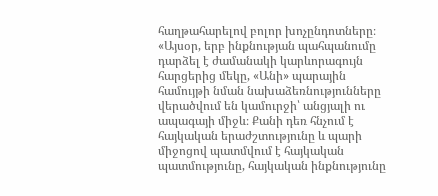հաղթահարելով բոլոր խոչընդոտները։
«Այսօր, երբ ինքնության պահպանումը դարձել է ժամանակի կարևորագույն հարցերից մեկը, «Անի» պարային համույթի նման նախաձեռնությունները վերածվում են կամուրջի՝ անցյալի ու ապագայի միջև։ Քանի դեռ հնչում է հայկական երաժշտությունը և պարի միջոցով պատմվում է հայկական պատմությունը, հայկական ինքնությունը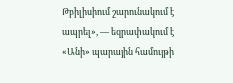Թբիլիսիում շարունակում է ապրել», — եզրափակում է «Անի» պարային համույթի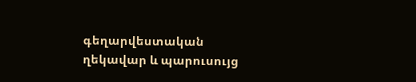գեղարվեստական ղեկավար և պարուսույց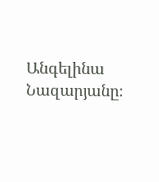Անգելինա Նազարյանը։